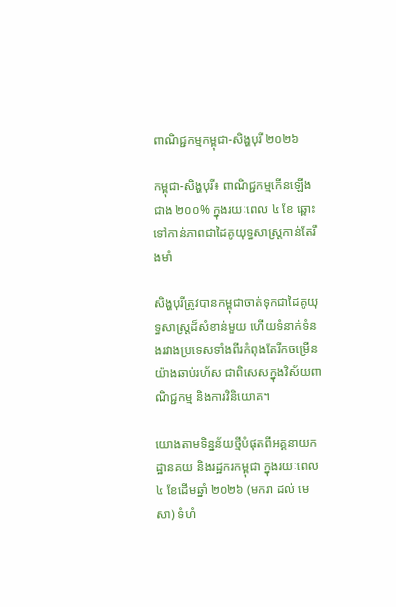ពាណិជ្ជកម្មកម្ពុជា-សិង្ហបុរី ២០២៦

កម្ពុជា-សិង្ហបុរី៖ ពាណិជ្ជកម្មកើនឡើងជាង ២០០% ក្នុងរយៈពេល ៤ ខែ ឆ្ពោះទៅកាន់ភាពជាដៃគូយុទ្ធសាស្ត្រកាន់តែរឹងមាំ

សិង្ហបុរីត្រូវបានកម្ពុជាចាត់ទុកជាដៃគូយុទ្ធសាស្ត្រដ៏សំខាន់មួយ ហើយទំនាក់ទំនងរវាងប្រទេសទាំងពីរកំពុងតែរីកចម្រើនយ៉ាងឆាប់រហ័ស ជាពិសេសក្នុងវិស័យពាណិជ្ជកម្ម និងការវិនិយោគ។

យោងតាមទិន្នន័យថ្មីបំផុតពីអគ្គនាយកដ្ឋានគយ និងរដ្ឋករកម្ពុជា ក្នុងរយៈពេល ៤ ខែដើមឆ្នាំ ២០២៦ (មករា ដល់ មេសា) ទំហំ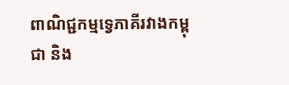ពាណិជ្ជកម្មទ្វេភាគីរវាងកម្ពុជា និង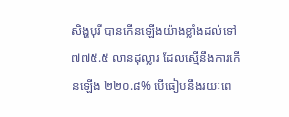សិង្ហបុរី បានកើនឡើងយ៉ាងខ្លាំងដល់ទៅ ៧៧៥.៥ លានដុល្លារ ដែលស្មើនឹងការកើនឡើង ២២០.៨% បើធៀបនឹងរយៈពេ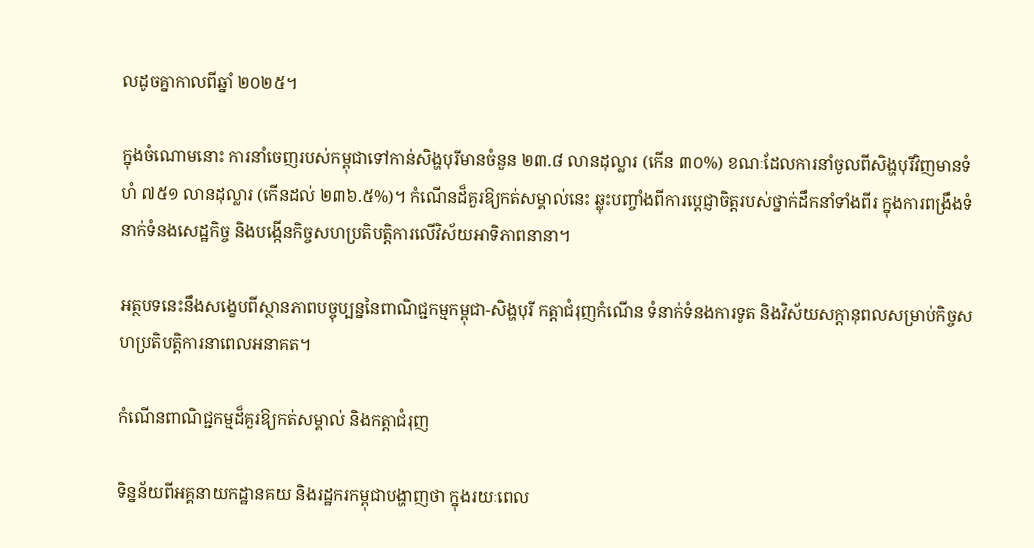លដូចគ្នាកាលពីឆ្នាំ ២០២៥។

ក្នុងចំណោមនោះ ការនាំចេញរបស់កម្ពុជាទៅកាន់សិង្ហបុរីមានចំនួន ២៣.៨ លានដុល្លារ (កើន ៣០%) ខណៈដែលការនាំចូលពីសិង្ហបុរីវិញមានទំហំ ៧៥១ លានដុល្លារ (កើនដល់ ២៣៦.៥%)។ កំណើនដ៏គួរឱ្យកត់សម្គាល់នេះ ឆ្លុះបញ្ចាំងពីការប្តេជ្ញាចិត្តរបស់ថ្នាក់ដឹកនាំទាំងពីរ ក្នុងការពង្រឹងទំនាក់ទំនងសេដ្ឋកិច្ច និងបង្កើនកិច្ចសហប្រតិបត្តិការលើវិស័យអាទិភាពនានា។

អត្ថបទនេះនឹងសង្ខេបពីស្ថានភាពបច្ចុប្បន្ននៃពាណិជ្ជកម្មកម្ពុជា-សិង្ហបុរី កត្តាជំរុញកំណើន ទំនាក់ទំនងការទូត និងវិស័យសក្តានុពលសម្រាប់កិច្ចសហប្រតិបត្តិការនាពេលអនាគត។

កំណើនពាណិជ្ជកម្មដ៏គួរឱ្យកត់សម្គាល់ និងកត្តាជំរុញ

ទិន្នន័យពីអគ្គនាយកដ្ឋានគយ និងរដ្ឋករកម្ពុជាបង្ហាញថា ក្នុងរយៈពេល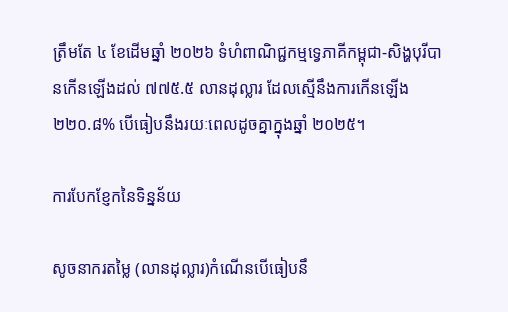ត្រឹមតែ ៤ ខែដើមឆ្នាំ ២០២៦ ទំហំពាណិជ្ជកម្មទ្វេភាគីកម្ពុជា-សិង្ហបុរីបានកើនឡើងដល់ ៧៧៥.៥ លានដុល្លារ ដែលស្មើនឹងការកើនឡើង ២២០.៨% បើធៀបនឹងរយៈពេលដូចគ្នាក្នុងឆ្នាំ ២០២៥។

ការបែកខ្ញែកនៃទិន្នន័យ

សូចនាករតម្លៃ (លានដុល្លារ)កំណើនបើធៀបនឹ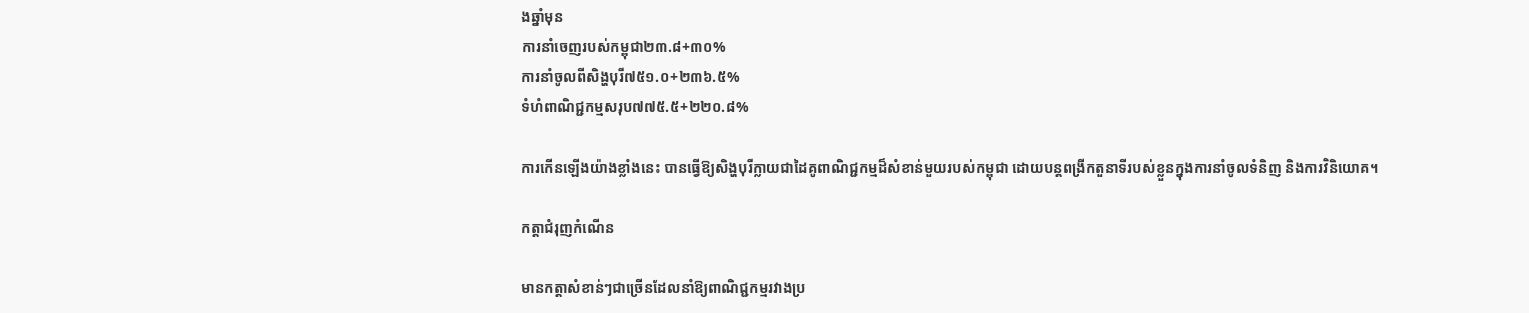ងឆ្នាំមុន
ការនាំចេញរបស់កម្ពុជា២៣.៨+៣០%
ការនាំចូលពីសិង្ហបុរី៧៥១.០+២៣៦.៥%
ទំហំពាណិជ្ជកម្មសរុប៧៧៥.៥+២២០.៨%

ការកើនឡើងយ៉ាងខ្លាំងនេះ បានធ្វើឱ្យសិង្ហបុរីក្លាយជាដៃគូពាណិជ្ជកម្មដ៏សំខាន់មួយរបស់កម្ពុជា ដោយបន្តពង្រីកតួនាទីរបស់ខ្លួនក្នុងការនាំចូលទំនិញ និងការវិនិយោគ។

កត្តាជំរុញកំណើន

មានកត្តាសំខាន់ៗជាច្រើនដែលនាំឱ្យពាណិជ្ជកម្មរវាងប្រ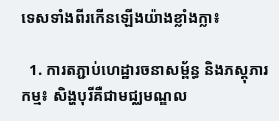ទេសទាំងពីរកើនឡើងយ៉ាងខ្លាំងក្លា៖

  1. ការតភ្ជាប់ហេដ្ឋារចនាសម្ព័ន្ធ និងភស្តុភារកម្ម៖ សិង្ហបុរីគឺជាមជ្ឈមណ្ឌល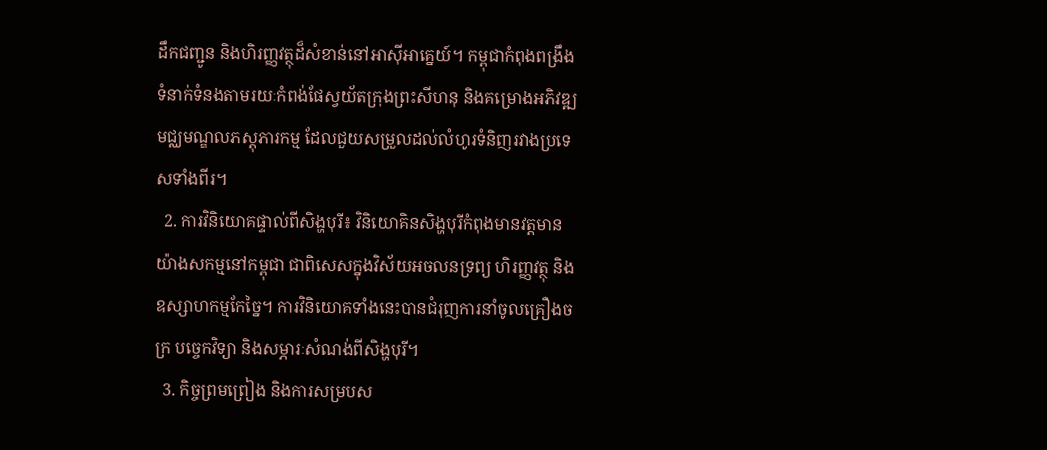ដឹកជញ្ជូន និងហិរញ្ញវត្ថុដ៏សំខាន់នៅអាស៊ីអាគ្នេយ៍។ កម្ពុជាកំពុងពង្រឹងទំនាក់ទំនងតាមរយៈកំពង់ផែស្វយ័តក្រុងព្រះសីហនុ និងគម្រោងអភិវឌ្ឍមជ្ឈមណ្ឌលភស្តុភារកម្ម ដែលជួយសម្រួលដល់លំហូរទំនិញរវាងប្រទេសទាំងពីរ។
  2. ការវិនិយោគផ្ទាល់ពីសិង្ហបុរី៖ វិនិយោគិនសិង្ហបុរីកំពុងមានវត្តមានយ៉ាងសកម្មនៅកម្ពុជា ជាពិសេសក្នុងវិស័យអចលនទ្រព្យ ហិរញ្ញវត្ថុ និងឧស្សាហកម្មកែច្នៃ។ ការវិនិយោគទាំងនេះបានជំរុញការនាំចូលគ្រឿងចក្រ បច្ចេកវិទ្យា និងសម្ភារៈសំណង់ពីសិង្ហបុរី។
  3. កិច្ចព្រមព្រៀង និងការសម្របស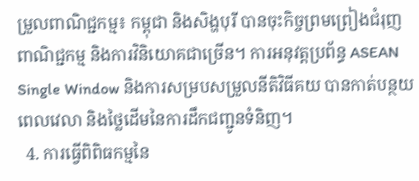ម្រួលពាណិជ្ជកម្ម៖ កម្ពុជា និងសិង្ហបុរី បានចុះកិច្ចព្រមព្រៀងជំរុញពាណិជ្ជកម្ម និងការវិនិយោគជាច្រើន។ ការអនុវត្តប្រព័ន្ធ ASEAN Single Window និងការសម្របសម្រួលនីតិវិធីគយ បានកាត់បន្ថយពេលវេលា និងថ្លៃដើមនៃការដឹកជញ្ជូនទំនិញ។
  4. ការធ្វើពិពិធកម្មនៃ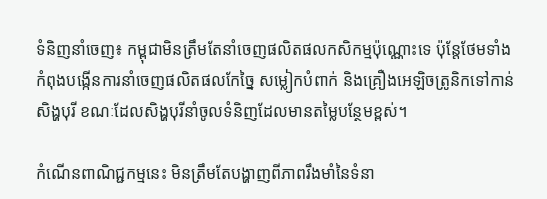ទំនិញនាំចេញ៖ កម្ពុជាមិនត្រឹមតែនាំចេញផលិតផលកសិកម្មប៉ុណ្ណោះទេ ប៉ុន្តែថែមទាំងកំពុងបង្កើនការនាំចេញផលិតផលកែច្នៃ សម្លៀកបំពាក់ និងគ្រឿងអេឡិចត្រូនិកទៅកាន់សិង្ហបុរី ខណៈដែលសិង្ហបុរីនាំចូលទំនិញដែលមានតម្លៃបន្ថែមខ្ពស់។

កំណើនពាណិជ្ជកម្មនេះ មិនត្រឹមតែបង្ហាញពីភាពរឹងមាំនៃទំនា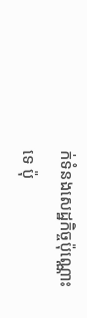ក់ទំនងសេដ្ឋកិច្ចប៉ុណ្ណោះទេ ប៉ុ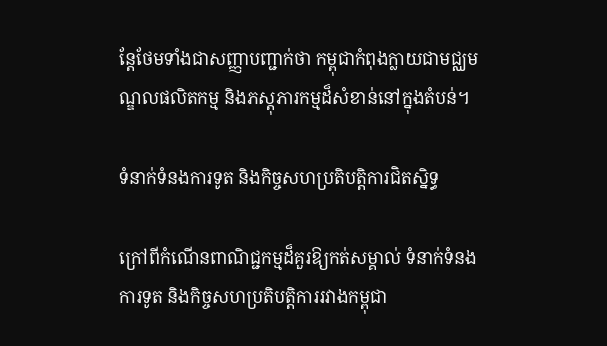ន្តែថែមទាំងជាសញ្ញាបញ្ជាក់ថា កម្ពុជាកំពុងក្លាយជាមជ្ឈមណ្ឌលផលិតកម្ម និងភស្តុភារកម្មដ៏សំខាន់នៅក្នុងតំបន់។

ទំនាក់ទំនងការទូត និងកិច្ចសហប្រតិបត្តិការជិតស្និទ្ធ

ក្រៅពីកំណើនពាណិជ្ជកម្មដ៏គួរឱ្យកត់សម្គាល់ ទំនាក់ទំនងការទូត និងកិច្ចសហប្រតិបត្តិការរវាងកម្ពុជា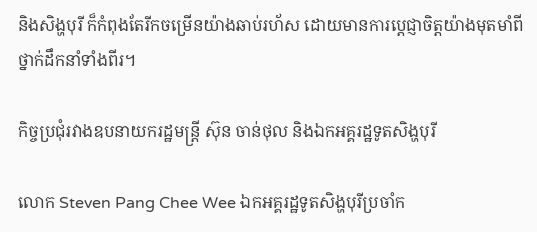និងសិង្ហបុរី ក៏កំពុងតែរីកចម្រើនយ៉ាងឆាប់រហ័ស ដោយមានការប្តេជ្ញាចិត្តយ៉ាងមុតមាំពីថ្នាក់ដឹកនាំទាំងពីរ។

កិច្ចប្រជុំរវាងឧបនាយករដ្ឋមន្ត្រី ស៊ុន ចាន់ថុល និងឯកអគ្គរដ្ឋទូតសិង្ហបុរី

លោក Steven Pang Chee Wee ឯកអគ្គរដ្ឋទូតសិង្ហបុរីប្រចាំក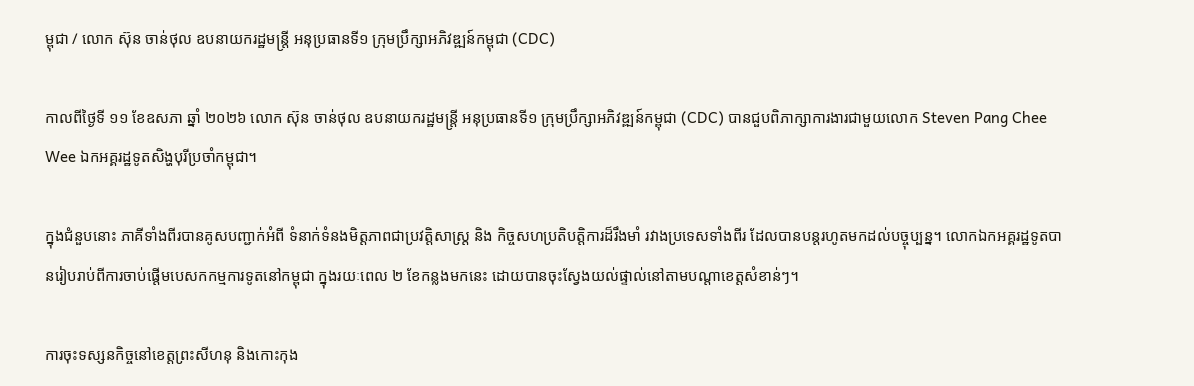ម្ពុជា / លោក ស៊ុន ចាន់ថុល ឧបនាយករដ្ឋមន្ត្រី អនុប្រធានទី១ ក្រុមប្រឹក្សាអភិវឌ្ឍន៍កម្ពុជា (CDC)

កាលពីថ្ងៃទី ១១ ខែឧសភា ឆ្នាំ ២០២៦ លោក ស៊ុន ចាន់ថុល ឧបនាយករដ្ឋមន្ត្រី អនុប្រធានទី១ ក្រុមប្រឹក្សាអភិវឌ្ឍន៍កម្ពុជា (CDC) បានជួបពិភាក្សាការងារជាមួយលោក Steven Pang Chee Wee ឯកអគ្គរដ្ឋទូតសិង្ហបុរីប្រចាំកម្ពុជា។

ក្នុងជំនួបនោះ ភាគីទាំងពីរបានគូសបញ្ជាក់អំពី ទំនាក់ទំនងមិត្តភាពជាប្រវត្តិសាស្ត្រ និង កិច្ចសហប្រតិបត្តិការដ៏រឹងមាំ រវាងប្រទេសទាំងពីរ ដែលបានបន្តរហូតមកដល់បច្ចុប្បន្ន។ លោកឯកអគ្គរដ្ឋទូតបានរៀបរាប់ពីការចាប់ផ្តើមបេសកកម្មការទូតនៅកម្ពុជា ក្នុងរយៈពេល ២ ខែកន្លងមកនេះ ដោយបានចុះស្វែងយល់ផ្ទាល់នៅតាមបណ្តាខេត្តសំខាន់ៗ។

ការចុះទស្សនកិច្ចនៅខេត្តព្រះសីហនុ និងកោះកុង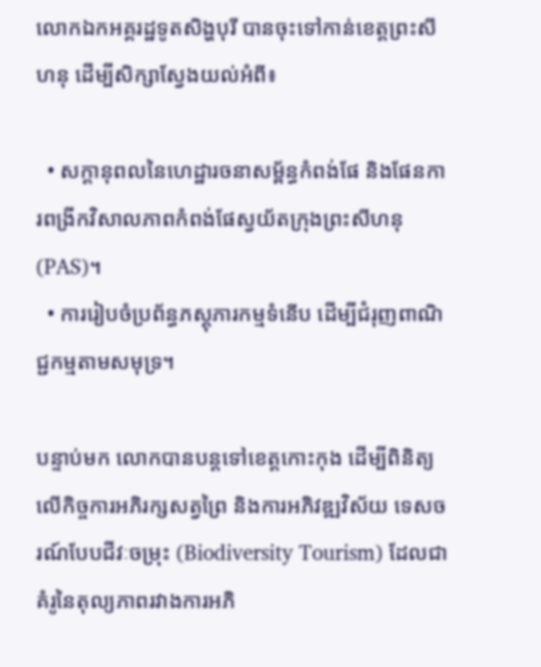លោកឯកអគ្គរដ្ឋទូតសិង្ហបុរី បានចុះទៅកាន់ខេត្តព្រះសីហនុ ដើម្បីសិក្សាស្វែងយល់អំពី៖

  • សក្តានុពលនៃហេដ្ឋារចនាសម្ព័ន្ធកំពង់ផែ និងផែនការពង្រីកវិសាលភាពកំពង់ផែស្វយ័តក្រុងព្រះសីហនុ (PAS)។
  • ការរៀបចំប្រព័ន្ធភស្តុភារកម្មទំនើប ដើម្បីជំរុញពាណិជ្ជកម្មតាមសមុទ្រ។

បន្ទាប់មក លោកបានបន្តទៅខេត្តកោះកុង ដើម្បីពិនិត្យលើកិច្ចការអភិរក្សសត្វព្រៃ និងការអភិវឌ្ឍវិស័យ ទេសចរណ៍បែបជីវៈចម្រុះ (Biodiversity Tourism) ដែលជាគំរូនៃតុល្យភាពរវាងការអភិ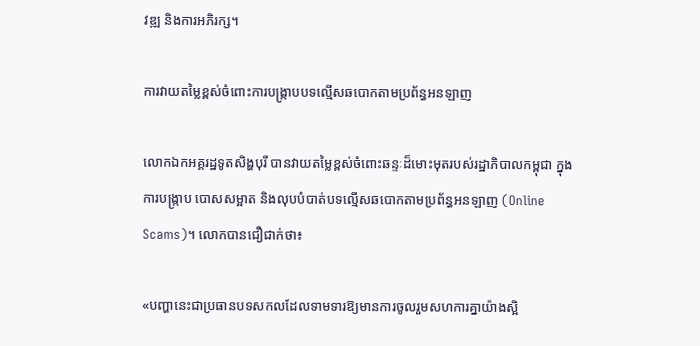វឌ្ឍ និងការអភិរក្ស។

ការវាយតម្លៃខ្ពស់ចំពោះការបង្ក្រាបបទល្មើសឆបោកតាមប្រព័ន្ធអនឡាញ

លោកឯកអគ្គរដ្ឋទូតសិង្ហបុរី បានវាយតម្លៃខ្ពស់ចំពោះឆន្ទៈដ៏មោះមុតរបស់រដ្ឋាភិបាលកម្ពុជា ក្នុងការបង្ក្រាប បោសសម្អាត និងលុបបំបាត់បទល្មើសឆបោកតាមប្រព័ន្ធអនឡាញ (Online Scams)។ លោកបានជឿជាក់ថា៖

«បញ្ហានេះជាប្រធានបទសកលដែលទាមទារឱ្យមានការចូលរួមសហការគ្នាយ៉ាងស្អិ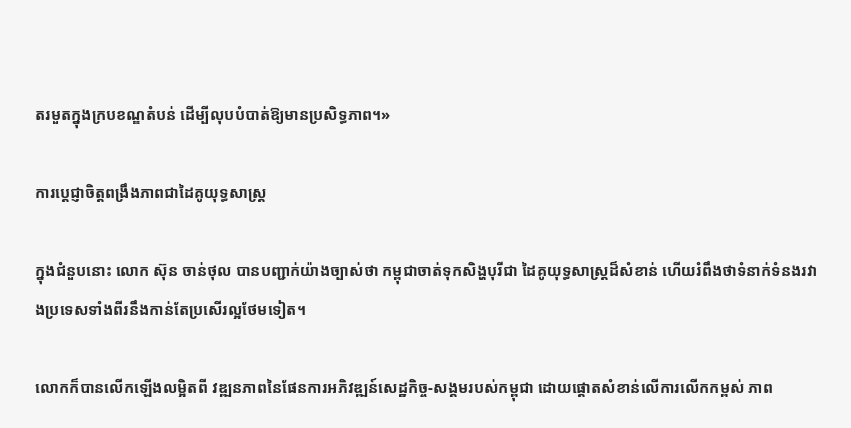តរមួតក្នុងក្របខណ្ឌតំបន់ ដើម្បីលុបបំបាត់ឱ្យមានប្រសិទ្ធភាព។»

ការប្តេជ្ញាចិត្តពង្រឹងភាពជាដៃគូយុទ្ធសាស្ត្រ

ក្នុងជំនួបនោះ លោក ស៊ុន ចាន់ថុល បានបញ្ជាក់យ៉ាងច្បាស់ថា កម្ពុជាចាត់ទុកសិង្ហបុរីជា ដៃគូយុទ្ធសាស្ត្រដ៏សំខាន់ ហើយរំពឹងថាទំនាក់ទំនងរវាងប្រទេសទាំងពីរនឹងកាន់តែប្រសើរល្អថែមទៀត។

លោកក៏បានលើកឡើងលម្អិតពី វឌ្ឍនភាពនៃផែនការអភិវឌ្ឍន៍សេដ្ឋកិច្ច-សង្គមរបស់កម្ពុជា ដោយផ្តោតសំខាន់លើការលើកកម្ពស់ ភាព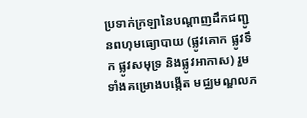ប្រទាក់ក្រឡានៃបណ្តាញដឹកជញ្ជូនពហុមធ្យោបាយ (ផ្លូវគោក ផ្លូវទឹក ផ្លូវសមុទ្រ និងផ្លូវអាកាស) រួមទាំងគម្រោងបង្កើត មជ្ឈមណ្ឌលភ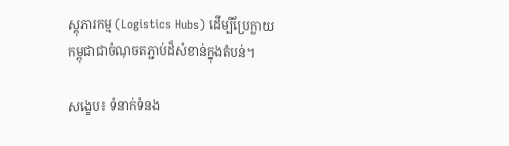ស្តុភារកម្ម (Logistics Hubs) ដើម្បីប្រែក្លាយកម្ពុជាជាចំណុចតភ្ជាប់ដ៏សំខាន់ក្នុងតំបន់។

សង្ខេប៖ ទំនាក់ទំនង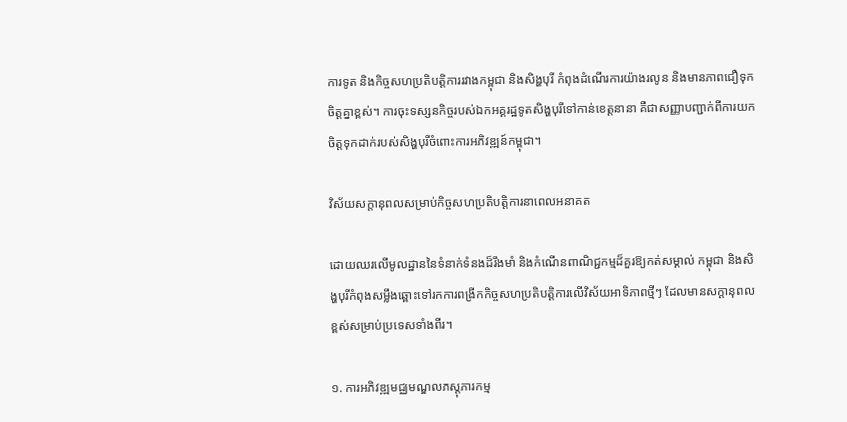ការទូត និងកិច្ចសហប្រតិបត្តិការរវាងកម្ពុជា និងសិង្ហបុរី កំពុងដំណើរការយ៉ាងរលូន និងមានភាពជឿទុកចិត្តគ្នាខ្ពស់។ ការចុះទស្សនកិច្ចរបស់ឯកអគ្គរដ្ឋទូតសិង្ហបុរីទៅកាន់ខេត្តនានា គឺជាសញ្ញាបញ្ជាក់ពីការយកចិត្តទុកដាក់របស់សិង្ហបុរីចំពោះការអភិវឌ្ឍន៍កម្ពុជា។

វិស័យសក្តានុពលសម្រាប់កិច្ចសហប្រតិបត្តិការនាពេលអនាគត

ដោយឈរលើមូលដ្ឋាននៃទំនាក់ទំនងដ៏រឹងមាំ និងកំណើនពាណិជ្ជកម្មដ៏គួរឱ្យកត់សម្គាល់ កម្ពុជា និងសិង្ហបុរីកំពុងសម្លឹងឆ្ពោះទៅរកការពង្រីកកិច្ចសហប្រតិបត្តិការលើវិស័យអាទិភាពថ្មីៗ ដែលមានសក្តានុពលខ្ពស់សម្រាប់ប្រទេសទាំងពីរ។

១. ការអភិវឌ្ឍមជ្ឈមណ្ឌលភស្តុភារកម្ម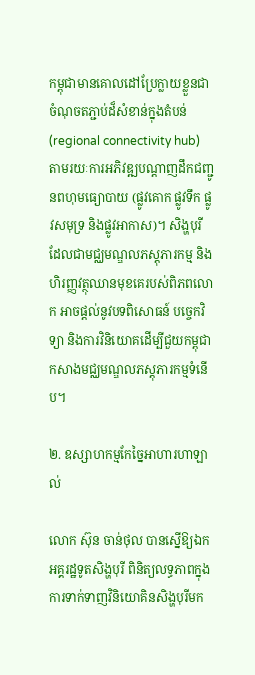កម្ពុជាមានគោលដៅប្រែក្លាយខ្លួនជាចំណុចតភ្ជាប់ដ៏សំខាន់ក្នុងតំបន់ (regional connectivity hub) តាមរយៈការអភិវឌ្ឍបណ្តាញដឹកជញ្ជូនពហុមធ្យោបាយ (ផ្លូវគោក ផ្លូវទឹក ផ្លូវសមុទ្រ និងផ្លូវអាកាស)។ សិង្ហបុរី ដែលជាមជ្ឈមណ្ឌលភស្តុភារកម្ម និងហិរញ្ញវត្ថុឈានមុខគេរបស់ពិភពលោក អាចផ្តល់នូវបទពិសោធន៍ បច្ចេកវិទ្យា និងការវិនិយោគដើម្បីជួយកម្ពុជាកសាងមជ្ឈមណ្ឌលភស្តុភារកម្មទំនើប។

២. ឧស្សាហកម្មកែច្នៃអាហារហាឡាល់

លោក ស៊ុន ចាន់ថុល បានស្នើឱ្យឯកអគ្គរដ្ឋទូតសិង្ហបុរី ពិនិត្យលទ្ធភាពក្នុងការទាក់ទាញវិនិយោគិនសិង្ហបុរីមក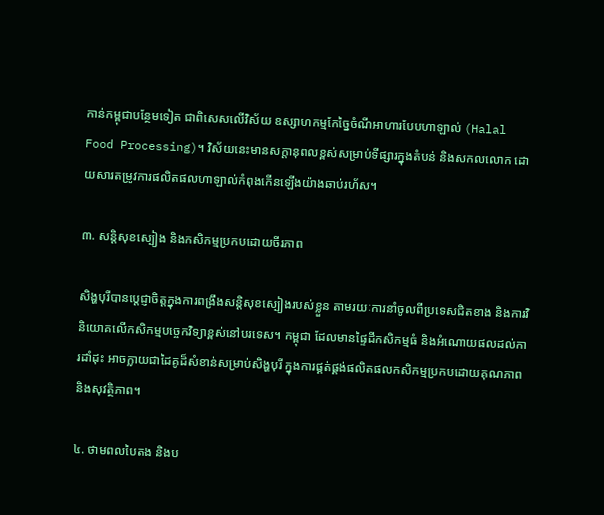កាន់កម្ពុជាបន្ថែមទៀត ជាពិសេសលើវិស័យ ឧស្សាហកម្មកែច្នៃចំណីអាហារបែបហាឡាល់ (Halal Food Processing)។ វិស័យនេះមានសក្តានុពលខ្ពស់សម្រាប់ទីផ្សារក្នុងតំបន់ និងសកលលោក ដោយសារតម្រូវការផលិតផលហាឡាល់កំពុងកើនឡើងយ៉ាងឆាប់រហ័ស។

៣. សន្តិសុខស្បៀង និងកសិកម្មប្រកបដោយចីរភាព

សិង្ហបុរីបានប្តេជ្ញាចិត្តក្នុងការពង្រឹងសន្តិសុខស្បៀងរបស់ខ្លួន តាមរយៈការនាំចូលពីប្រទេសជិតខាង និងការវិនិយោគលើកសិកម្មបច្ចេកវិទ្យាខ្ពស់នៅបរទេស។ កម្ពុជា ដែលមានផ្ទៃដីកសិកម្មធំ និងអំណោយផលដល់ការដាំដុះ អាចក្លាយជាដៃគូដ៏សំខាន់សម្រាប់សិង្ហបុរី ក្នុងការផ្គត់ផ្គង់ផលិតផលកសិកម្មប្រកបដោយគុណភាព និងសុវត្ថិភាព។

៤. ថាមពលបៃតង និងប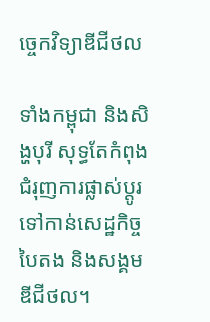ច្ចេកវិទ្យាឌីជីថល

ទាំងកម្ពុជា និងសិង្ហបុរី សុទ្ធតែកំពុងជំរុញការផ្លាស់ប្តូរទៅកាន់សេដ្ឋកិច្ចបៃតង និងសង្គមឌីជីថល។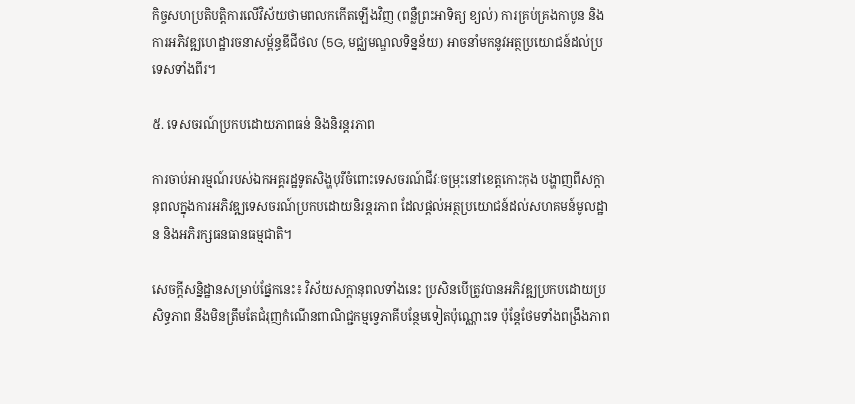កិច្ចសហប្រតិបត្តិការលើវិស័យថាមពលកកើតឡើងវិញ (ពន្លឺព្រះអាទិត្យ ខ្យល់) ការគ្រប់គ្រងកាបូន និងការអភិវឌ្ឍហេដ្ឋារចនាសម្ព័ន្ធឌីជីថល (5G, មជ្ឈមណ្ឌលទិន្នន័យ) អាចនាំមកនូវអត្ថប្រយោជន៍ដល់ប្រទេសទាំងពីរ។

៥. ទេសចរណ៍ប្រកបដោយភាពធន់ និងនិរន្តរភាព

ការចាប់អារម្មណ៍របស់ឯកអគ្គរដ្ឋទូតសិង្ហបុរីចំពោះទេសចរណ៍ជីវៈចម្រុះនៅខេត្តកោះកុង បង្ហាញពីសក្តានុពលក្នុងការអភិវឌ្ឍទេសចរណ៍ប្រកបដោយនិរន្តរភាព ដែលផ្តល់អត្ថប្រយោជន៍ដល់សហគមន៍មូលដ្ឋាន និងអភិរក្សធនធានធម្មជាតិ។

សេចក្តីសន្និដ្ឋានសម្រាប់ផ្នែកនេះ៖ វិស័យសក្តានុពលទាំងនេះ ប្រសិនបើត្រូវបានអភិវឌ្ឍប្រកបដោយប្រសិទ្ធភាព នឹងមិនត្រឹមតែជំរុញកំណើនពាណិជ្ជកម្មទ្វេភាគីបន្ថែមទៀតប៉ុណ្ណោះទេ ប៉ុន្តែថែមទាំងពង្រឹងភាព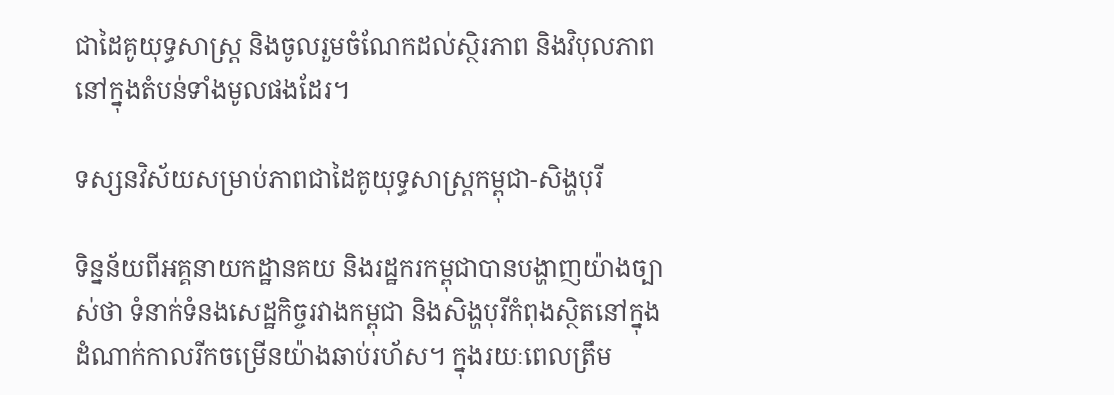ជាដៃគូយុទ្ធសាស្ត្រ និងចូលរួមចំណែកដល់ស្ថិរភាព និងវិបុលភាពនៅក្នុងតំបន់ទាំងមូលផងដែរ។

ទស្សនវិស័យសម្រាប់ភាពជាដៃគូយុទ្ធសាស្ត្រកម្ពុជា-សិង្ហបុរី

ទិន្នន័យពីអគ្គនាយកដ្ឋានគយ និងរដ្ឋករកម្ពុជាបានបង្ហាញយ៉ាងច្បាស់ថា ទំនាក់ទំនងសេដ្ឋកិច្ចរវាងកម្ពុជា និងសិង្ហបុរីកំពុងស្ថិតនៅក្នុង ដំណាក់កាលរីកចម្រើនយ៉ាងឆាប់រហ័ស។ ក្នុងរយៈពេលត្រឹម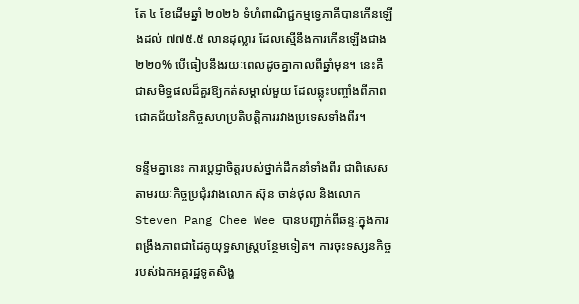តែ ៤ ខែដើមឆ្នាំ ២០២៦ ទំហំពាណិជ្ជកម្មទ្វេភាគីបានកើនឡើងដល់ ៧៧៥.៥ លានដុល្លារ ដែលស្មើនឹងការកើនឡើងជាង ២២០% បើធៀបនឹងរយៈពេលដូចគ្នាកាលពីឆ្នាំមុន។ នេះគឺជាសមិទ្ធផលដ៏គួរឱ្យកត់សម្គាល់មួយ ដែលឆ្លុះបញ្ចាំងពីភាពជោគជ័យនៃកិច្ចសហប្រតិបត្តិការរវាងប្រទេសទាំងពីរ។

ទន្ទឹមគ្នានេះ ការប្តេជ្ញាចិត្តរបស់ថ្នាក់ដឹកនាំទាំងពីរ ជាពិសេសតាមរយៈកិច្ចប្រជុំរវាងលោក ស៊ុន ចាន់ថុល និងលោក Steven Pang Chee Wee បានបញ្ជាក់ពីឆន្ទៈក្នុងការពង្រឹងភាពជាដៃគូយុទ្ធសាស្ត្របន្ថែមទៀត។ ការចុះទស្សនកិច្ចរបស់ឯកអគ្គរដ្ឋទូតសិង្ហ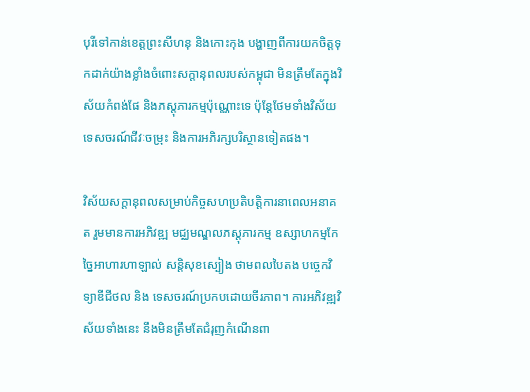បុរីទៅកាន់ខេត្តព្រះសីហនុ និងកោះកុង បង្ហាញពីការយកចិត្តទុកដាក់យ៉ាងខ្លាំងចំពោះសក្តានុពលរបស់កម្ពុជា មិនត្រឹមតែក្នុងវិស័យកំពង់ផែ និងភស្តុភារកម្មប៉ុណ្ណោះទេ ប៉ុន្តែថែមទាំងវិស័យទេសចរណ៍ជីវៈចម្រុះ និងការអភិរក្សបរិស្ថានទៀតផង។

វិស័យសក្តានុពលសម្រាប់កិច្ចសហប្រតិបត្តិការនាពេលអនាគត រួមមានការអភិវឌ្ឍ មជ្ឈមណ្ឌលភស្តុភារកម្ម ឧស្សាហកម្មកែច្នៃអាហារហាឡាល់ សន្តិសុខស្បៀង ថាមពលបៃតង បច្ចេកវិទ្យាឌីជីថល និង ទេសចរណ៍ប្រកបដោយចីរភាព។ ការអភិវឌ្ឍវិស័យទាំងនេះ នឹងមិនត្រឹមតែជំរុញកំណើនពា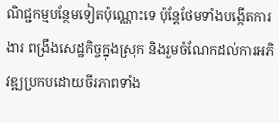ណិជ្ជកម្មបន្ថែមទៀតប៉ុណ្ណោះទេ ប៉ុន្តែថែមទាំងបង្កើតការងារ ពង្រឹងសេដ្ឋកិច្ចក្នុងស្រុក និងរួមចំណែកដល់ការអភិវឌ្ឍប្រកបដោយចីរភាពទាំង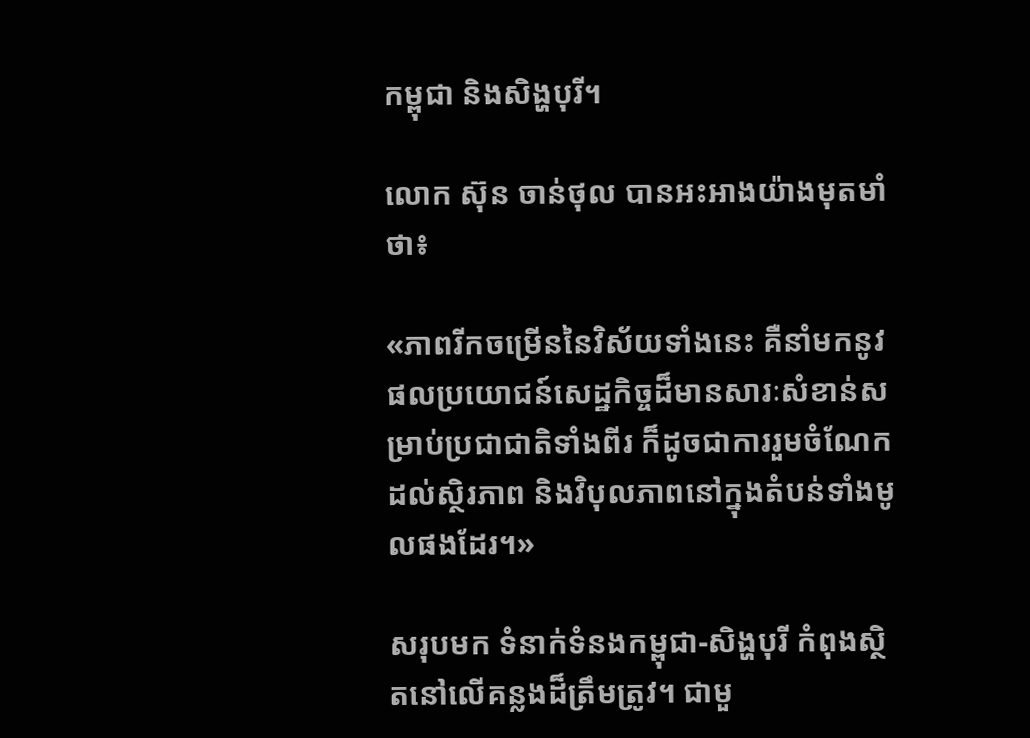កម្ពុជា និងសិង្ហបុរី។

លោក ស៊ុន ចាន់ថុល បានអះអាងយ៉ាងមុតមាំថា៖

«ភាពរីកចម្រើននៃវិស័យទាំងនេះ គឺនាំមកនូវផលប្រយោជន៍សេដ្ឋកិច្ចដ៏មានសារៈសំខាន់សម្រាប់ប្រជាជាតិទាំងពីរ ក៏ដូចជាការរួមចំណែកដល់ស្ថិរភាព និងវិបុលភាពនៅក្នុងតំបន់ទាំងមូលផងដែរ។»

សរុបមក ទំនាក់ទំនងកម្ពុជា-សិង្ហបុរី កំពុងស្ថិតនៅលើគន្លងដ៏ត្រឹមត្រូវ។ ជាមួ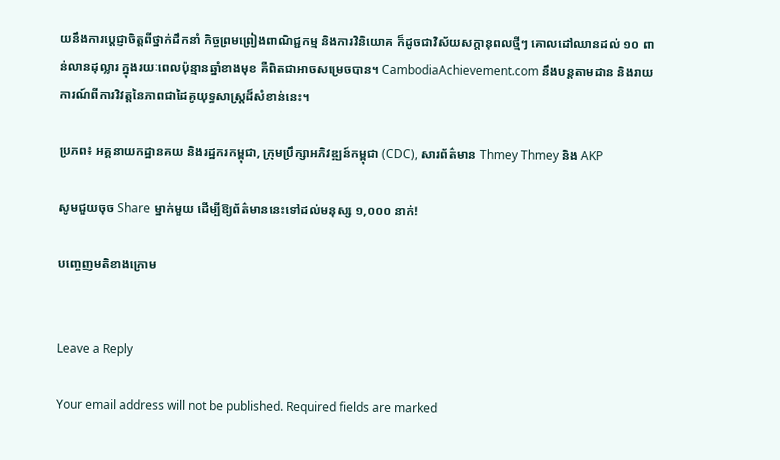យនឹងការប្តេជ្ញាចិត្តពីថ្នាក់ដឹកនាំ កិច្ចព្រមព្រៀងពាណិជ្ជកម្ម និងការវិនិយោគ ក៏ដូចជាវិស័យសក្តានុពលថ្មីៗ គោលដៅឈានដល់ ១០ ពាន់លានដុល្លារ ក្នុងរយៈពេលប៉ុន្មានឆ្នាំខាងមុខ គឺពិតជាអាចសម្រេចបាន។ CambodiaAchievement.com នឹងបន្តតាមដាន និងរាយការណ៍ពីការវិវត្តនៃភាពជាដៃគូយុទ្ធសាស្ត្រដ៏សំខាន់នេះ។

ប្រភព៖ អគ្គនាយកដ្ឋានគយ និងរដ្ឋករកម្ពុជា, ក្រុមប្រឹក្សាអភិវឌ្ឍន៍កម្ពុជា (CDC), សារព័ត៌មាន Thmey Thmey និង AKP

សូមជួយចុច Share ម្នាក់មួយ ដើម្បីឱ្យព័ត៌មាននេះទៅដល់មនុស្ស ១,០០០ នាក់!

បញ្ចេញមតិខាងក្រោម


Leave a Reply

Your email address will not be published. Required fields are marked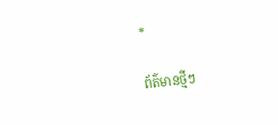*

ព័ត៌មានថ្មីៗ